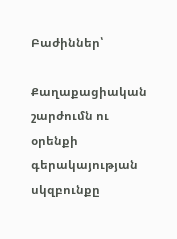Բաժիններ՝

Քաղաքացիական շարժումն ու օրենքի գերակայության սկզբունքը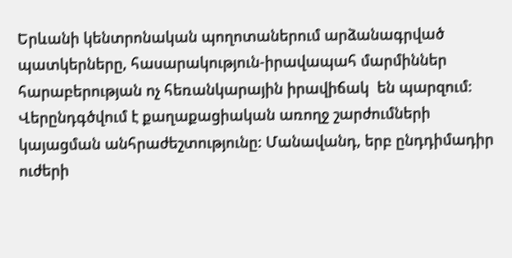Երևանի կենտրոնական պողոտաներում արձանագրված պատկերները, հասարակություն-իրավապահ մարմիններ հարաբերության ոչ հեռանկարային իրավիճակ  են պարզում: Վերընդգծվում է քաղաքացիական առողջ շարժումների  կայացման անհրաժեշտությունը: Մանավանդ, երբ ընդդիմադիր ուժերի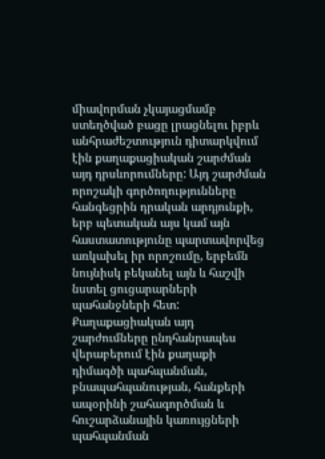միավորման չկայացմամբ ստեղծված բացը լրացնելու իբրև անհրաժեշտություն դիտարկվում էին քաղաքացիական շարժման այդ դրսևորումները: Այդ շարժման որոշակի գործողությունները հանգեցրին դրական արդյունքի, երբ պետական այս կամ այն հաստատությունը պարտավորվեց առկախել իր որոշումը, երբեմն նույնիսկ բեկանել այն և հաշվի նստել ցուցարարների պահանջների հետ: Քաղաքացիական այդ շարժումները ընդհանրապես վերաբերում էին քաղաքի դիմագծի պահպանման, բնապահպանության, հանքերի ապօրինի շահագործման և հուշարձանային կառույցների պահպանման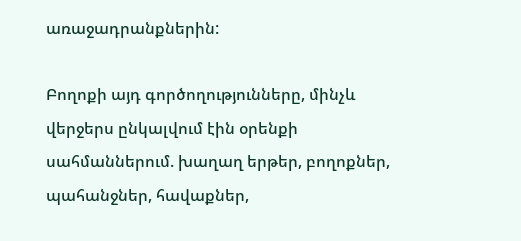առաջադրանքներին:

Բողոքի այդ գործողությունները, մինչև վերջերս ընկալվում էին օրենքի սահմաններում. խաղաղ երթեր, բողոքներ, պահանջներ, հավաքներ,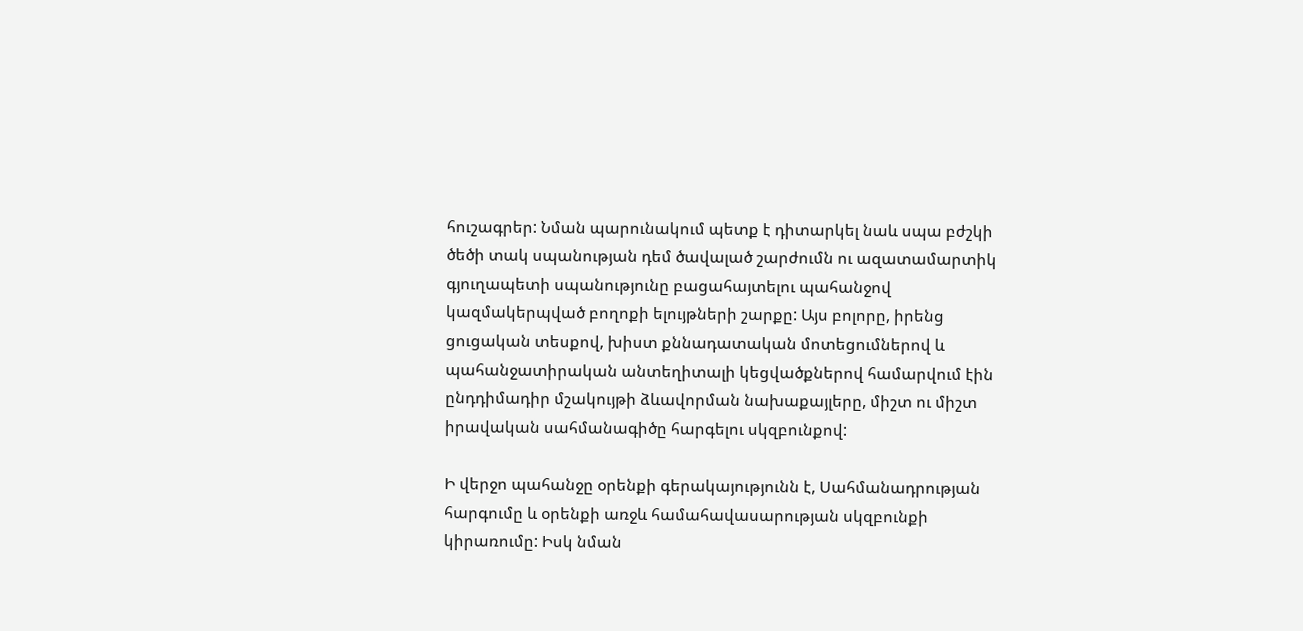հուշագրեր: Նման պարունակում պետք է դիտարկել նաև սպա բժշկի ծեծի տակ սպանության դեմ ծավալած շարժումն ու ազատամարտիկ գյուղապետի սպանությունը բացահայտելու պահանջով կազմակերպված բողոքի ելույթների շարքը: Այս բոլորը, իրենց ցուցական տեսքով, խիստ քննադատական մոտեցումներով և պահանջատիրական անտեղիտալի կեցվածքներով համարվում էին ընդդիմադիր մշակույթի ձևավորման նախաքայլերը, միշտ ու միշտ իրավական սահմանագիծը հարգելու սկզբունքով:

Ի վերջո պահանջը օրենքի գերակայությունն է, Սահմանադրության հարգումը և օրենքի առջև համահավասարության սկզբունքի կիրառումը: Իսկ նման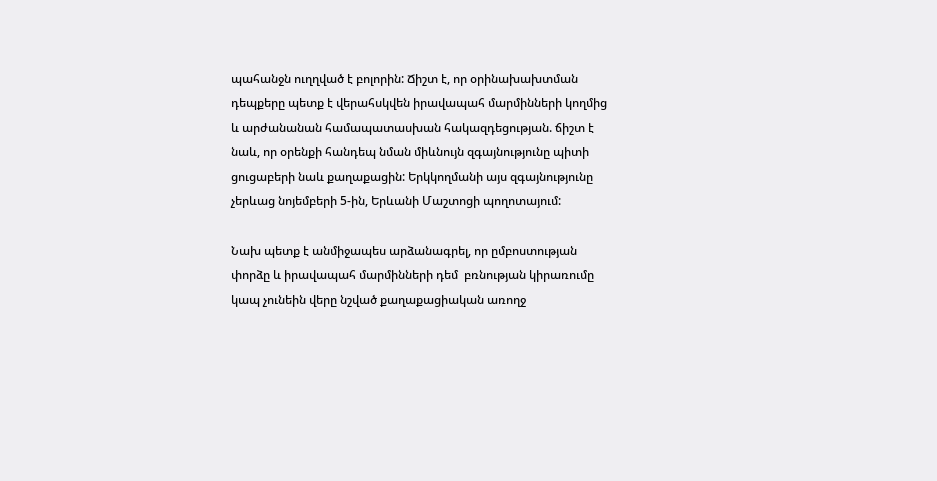պահանջն ուղղված է բոլորին: Ճիշտ է, որ օրինախախտման դեպքերը պետք է վերահսկվեն իրավապահ մարմինների կողմից և արժանանան համապատասխան հակազդեցության. ճիշտ է նաև, որ օրենքի հանդեպ նման միևնույն զգայնությունը պիտի ցուցաբերի նաև քաղաքացին: Երկկողմանի այս զգայնությունը չերևաց նոյեմբերի 5-ին, Երևանի Մաշտոցի պողոտայում:

Նախ պետք է անմիջապես արձանագրել, որ ըմբոստության փորձը և իրավապահ մարմինների դեմ  բռնության կիրառումը կապ չունեին վերը նշված քաղաքացիական առողջ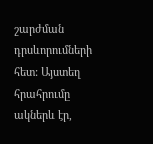շարժման դրսևորումների հետ: Այստեղ հրահրումը ակներև էր,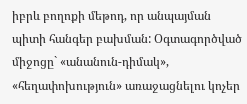իբրև բողոքի մեթոդ, որ անպայման պիտի հանգեր բախման: Օգտագործված միջոցը` «անանուն-դիմակ», «հեղափոխություն» առաջացնելու կոչեր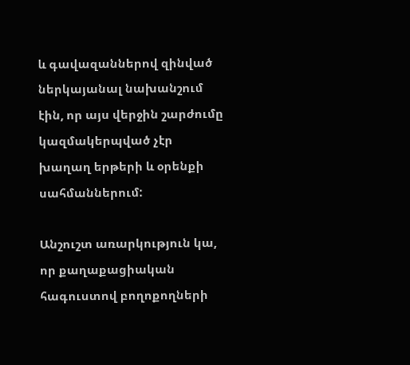և գավազաններով զինված ներկայանալ նախանշում էին, որ այս վերջին շարժումը կազմակերպված չէր խաղաղ երթերի և օրենքի սահմաններում:

Անշուշտ առարկություն կա, որ քաղաքացիական հագուստով բողոքողների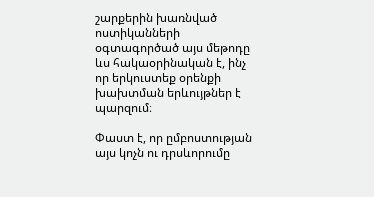շարքերին խառնված ոստիկանների օգտագործած այս մեթոդը ևս հակաօրինական է, ինչ որ երկուստեք օրենքի խախտման երևույթներ է պարզում։

Փաստ է, որ ըմբոստության այս կոչն ու դրսևորումը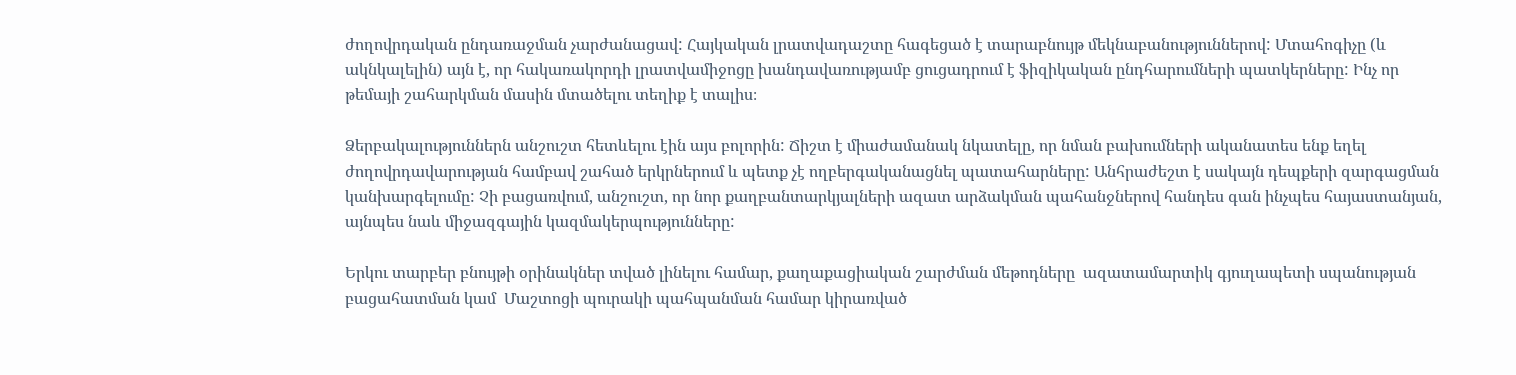ժողովրդական ընդառաջման չարժանացավ: Հայկական լրատվադաշտը հագեցած է տարաբնույթ մեկնաբանություններով: Մտահոգիչը (և ակնկալելին) այն է, որ հակառակորդի լրատվամիջոցը խանդավառությամբ ցուցադրում է ֆիզիկական ընդհարումների պատկերները: Ինչ որ թեմայի շահարկման մասին մտածելու տեղիք է տալիս։

Ձերբակալություններն անշուշտ հետևելու էին այս բոլորին: Ճիշտ է միաժամանակ նկատելը, որ նման բախումների ականատես ենք եղել ժողովրդավարության համբավ շահած երկրներում և պետք չէ ողբերգականացնել պատահարները: Անհրաժեշտ է սակայն դեպքերի զարգացման կանխարգելումը: Չի բացառվում, անշուշտ, որ նոր քաղբանտարկյալների ազատ արձակման պահանջներով հանդես գան ինչպես հայաստանյան, այնպես նաև միջազգային կազմակերպությունները:

Երկու տարբեր բնույթի օրինակներ տված լինելու համար, քաղաքացիական շարժման մեթոդները  ազատամարտիկ գյուղապետի սպանության բացահատման կամ  Մաշտոցի պուրակի պահպանման համար կիրառված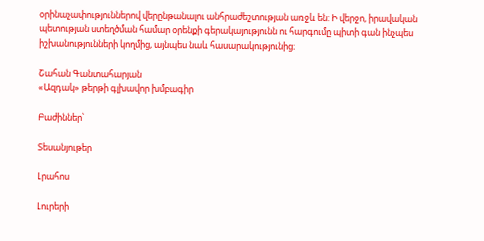օրինաչափություններով վերընթանալու անհրաժեշտության առջև են: Ի վերջո, իրավական պետության ստեղծման համար օրենքի գերակայությունն ու հարգումը պիտի գան ինչպես իշխանությունների կողմից, այնպես նաև հասարակությունից։

Շահան Գանտահարյան
«Ազդակ» թերթի գլխավոր խմբագիր

Բաժիններ՝

Տեսանյութեր

Լրահոս

Լուրերի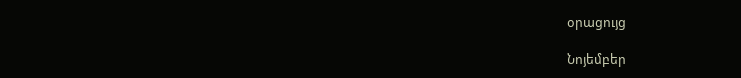օրացույց

Նոյեմբեր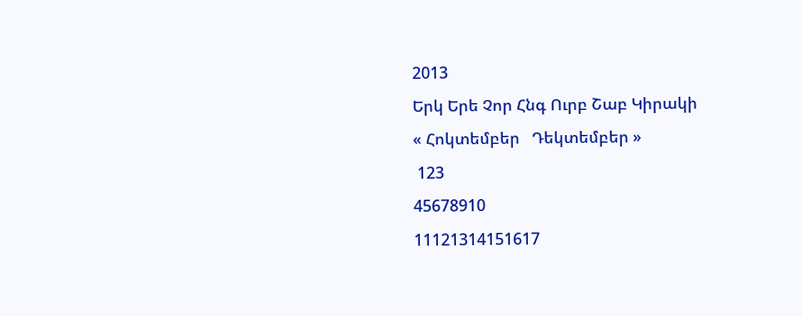2013
Երկ Երե Չոր Հնգ Ուրբ Շաբ Կիրակի
« Հոկտեմբեր   Դեկտեմբեր »
 123
45678910
11121314151617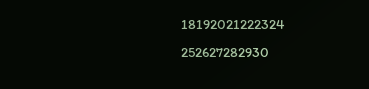18192021222324
252627282930